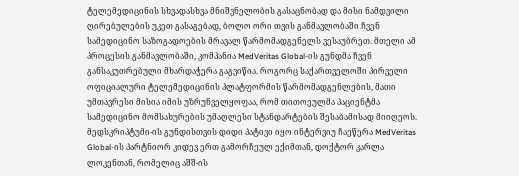ტელემედიცინის სხვადასხვა მნიშვნელობის გასაცნობად და მისი ნამდვილი ღირებულების უკეთ გასაგებად, ბოლო ორი თვის განმავლობაში ჩვენ სამედიცინო საზოგადოების მრავალ წარმომადგენელს ვესაუბრეთ. მთელი ამ პროცესის განმავლობაში, კომპანია MedVeritas Global-ის გუნდმა ჩვენ განსაკუთრებული მხარდაჭერა გაგვიწია. როგორც საქართველოში პირველი ოფიციალური ტელემედიცინის პლატფორმის წარმომადგენლების, მათი უმთავრესი მისია იმის უზრუნველყოფაა, რომ თითოეულმა პაციენტმა სამედიცინო მომსახურების უმაღლესი სტანდარტების შესაბამისად მიიღეოს. მედსკრიპტუმი-ის გუნდისთვის დიდი პატივი იყო ინტერვიუ ჩაეწერა MedVeritas Global-ის პარტნიორ კიდევ ერთ გამორჩეულ ექიმთან, დოქტორ კარლა ლოკენთან, რომელიც აშშ-ის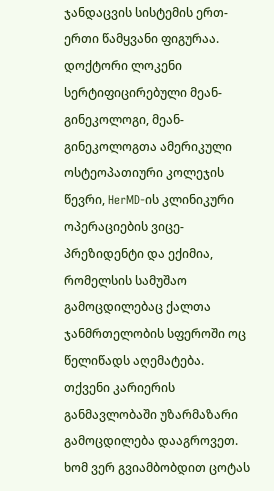ჯანდაცვის სისტემის ერთ-ერთი წამყვანი ფიგურაა. დოქტორი ლოკენი სერტიფიცირებული მეან-გინეკოლოგი, მეან-გინეკოლოგთა ამერიკული ოსტეოპათიური კოლეჯის წევრი, HerMD-ის კლინიკური ოპერაციების ვიცე-პრეზიდენტი და ექიმია, რომელსის სამუშაო გამოცდილებაც ქალთა ჯანმრთელობის სფეროში ოც წელიწადს აღემატება.
თქვენი კარიერის განმავლობაში უზარმაზარი გამოცდილება დააგროვეთ. ხომ ვერ გვიამბობდით ცოტას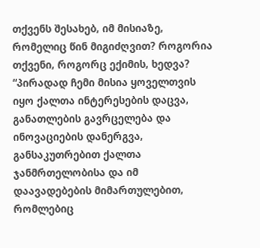თქვენს შესახებ, იმ მისიაზე, რომელიც წინ მიგიძღვით? როგორია თქვენი, როგორც ექიმის, ხედვა?
“პირადად ჩემი მისია ყოველთვის იყო ქალთა ინტერესების დაცვა, განათლების გავრცელება და ინოვაციების დანერგვა, განსაკუთრებით ქალთა ჯანმრთელობისა და იმ დაავადებების მიმართულებით, რომლებიც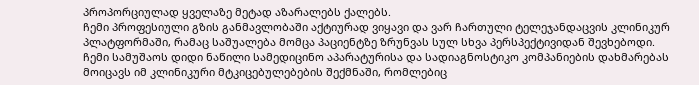პროპორციულად ყველაზე მეტად აზარალებს ქალებს.
ჩემი პროფესიული გზის განმავლობაში აქტიურად ვიყავი და ვარ ჩართული ტელეჯანდაცვის კლინიკურ პლატფორმაში, რამაც საშუალება მომცა პაციენტზე ზრუნვას სულ სხვა პერსპექტივიდან შევხებოდი. ჩემი სამუშაოს დიდი ნაწილი სამედიცინო აპარატურისა და სადიაგნოსტიკო კომპანიების დახმარებას მოიცავს იმ კლინიკური მტკიცებულებების შექმნაში, რომლებიც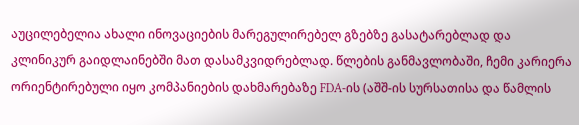აუცილებელია ახალი ინოვაციების მარეგულირებელ გზებზე გასატარებლად და კლინიკურ გაიდლაინებში მათ დასამკვიდრებლად. წლების განმავლობაში, ჩემი კარიერა ორიენტირებული იყო კომპანიების დახმარებაზე FDA-ის (აშშ-ის სურსათისა და წამლის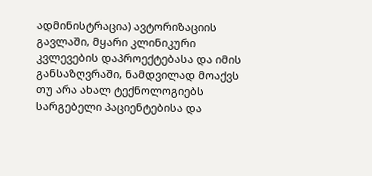ადმინისტრაცია) ავტორიზაციის გავლაში, მყარი კლინიკური კვლევების დაპროექტებასა და იმის განსაზღვრაში, ნამდვილად მოაქვს თუ არა ახალ ტექნოლოგიებს სარგებელი პაციენტებისა და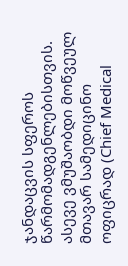ჯანდაცვის სფეროს წარმომადგენლებისთვის. ასევე ვმუშაობდი მოწვეულ მთავარ სამედიცინო ოფიცრად (Chief Medical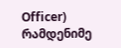Officer) რამდენიმე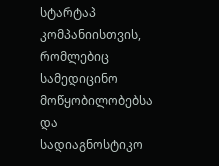სტარტაპ კომპანიისთვის, რომლებიც სამედიცინო მოწყობილობებსა და სადიაგნოსტიკო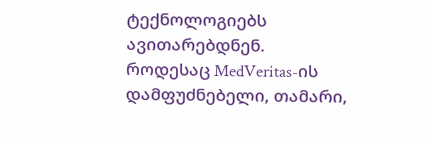ტექნოლოგიებს ავითარებდნენ.
როდესაც MedVeritas-ის დამფუძნებელი, თამარი,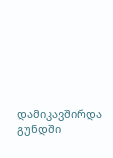დამიკავშირდა გუნდში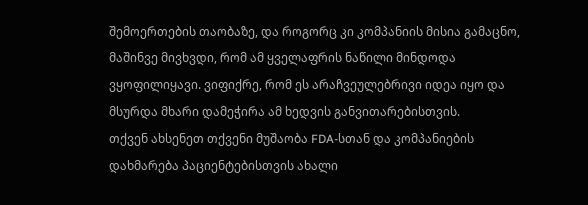შემოერთების თაობაზე, და როგორც კი კომპანიის მისია გამაცნო, მაშინვე მივხვდი, რომ ამ ყველაფრის ნაწილი მინდოდა ვყოფილიყავი. ვიფიქრე, რომ ეს არაჩვეულებრივი იდეა იყო და მსურდა მხარი დამეჭირა ამ ხედვის განვითარებისთვის.
თქვენ ახსენეთ თქვენი მუშაობა FDA-სთან და კომპანიების დახმარება პაციენტებისთვის ახალი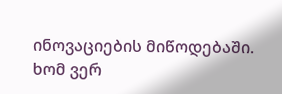ინოვაციების მიწოდებაში. ხომ ვერ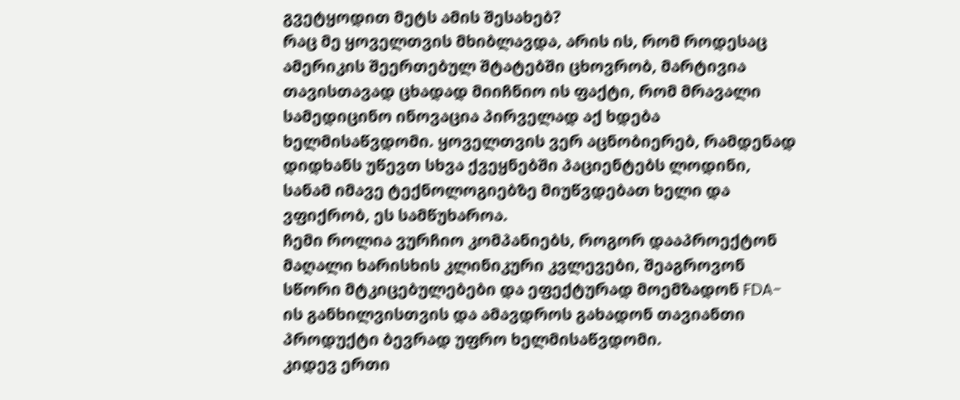გვეტყოდით მეტს ამის შესახებ?
რაც მე ყოველთვის მხიბლავდა, არის ის, რომ როდესაც ამერიკის შეერთებულ შტატებში ცხოვრობ, მარტივია თავისთავად ცხადად მიიჩნიო ის ფაქტი, რომ მრავალი სამედიცინო ინოვაცია პირველად აქ ხდება ხელმისაწვდომი. ყოველთვის ვერ აცნობიერებ, რამდენად დიდხანს უწევთ სხვა ქვეყნებში პაციენტებს ლოდინი, სანამ იმავე ტექნოლოგიებზე მიუწვდებათ ხელი და ვფიქრობ, ეს სამწუხაროა.
ჩემი როლია ვურჩიო კომპანიებს, როგორ დააპროექტონ მაღალი ხარისხის კლინიკური კვლევები, შეაგროვონ სწორი მტკიცებულებები და ეფექტურად მოემზადონ FDA-ის განხილვისთვის და ამავდროს გახადონ თავიანთი პროდუქტი ბევრად უფრო ხელმისაწვდომი.
კიდევ ერთი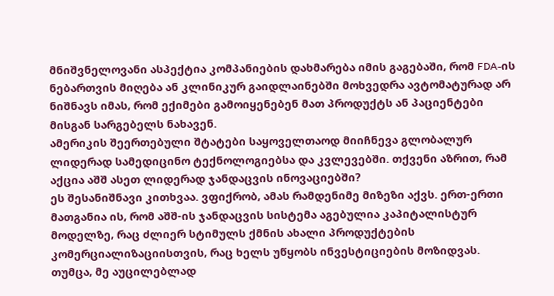მნიშვნელოვანი ასპექტია კომპანიების დახმარება იმის გაგებაში, რომ FDA-ის ნებართვის მიღება ან კლინიკურ გაიდლაინებში მოხვედრა ავტომატურად არ ნიშნავს იმას, რომ ექიმები გამოიყენებენ მათ პროდუქტს ან პაციენტები მისგან სარგებელს ნახავენ.
ამერიკის შეერთებული შტატები საყოველთაოდ მიიჩნევა გლობალურ ლიდერად სამედიცინო ტექნოლოგიებსა და კვლევებში. თქვენი აზრით, რამ აქცია აშშ ასეთ ლიდერად ჯანდაცვის ინოვაციებში?
ეს შესანიშნავი კითხვაა. ვფიქრობ, ამას რამდენიმე მიზეზი აქვს. ერთ-ერთი მათგანია ის, რომ აშშ-ის ჯანდაცვის სისტემა აგებულია კაპიტალისტურ მოდელზე, რაც ძლიერ სტიმულს ქმნის ახალი პროდუქტების კომერციალიზაციისთვის, რაც ხელს უწყობს ინვესტიციების მოზიდვას.
თუმცა, მე აუცილებლად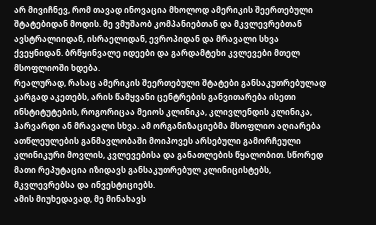არ მივიჩნევ, რომ თავად ინოვაცია მხოლოდ ამერიკის შეერთებული შტატებიდან მოდის. მე ვმუშაობ კომპანიებთან და მკვლევრებთან ავსტრალიიდან, ისრაელიდან, ევროპიდან და მრავალი სხვა ქვეყნიდან. ბრწყინვალე იდეები და გარდამტეხი კვლევები მთელ მსოფლიოში ხდება.
რეალურად, რასაც ამერიკის შეერთებული შტატები განსაკუთრებულად კარგად აკეთებს, არის წამყვანი ცენტრების განვითარება ისეთი ინსტიტუტების, როგორიცაა მეიოს კლინიკა, კლივლენდის კლინიკა, ჰარვარდი ან მრავალი სხვა. ამ ორგანიზაციებმა მსოფლიო აღიარება ათწლეულების განმავლობაში მოიპოვეს არსებული გამორჩეული კლინიკური მოვლის, კვლევებისა და განათლების წყალობით. სწორედ მათი რეპუტაცია იზიდავს განსაკუთრებულ კლინიცისტებს, მკვლევრებსა და ინვესტიციებს.
ამის მიუხედავად, მე მინახავს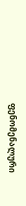ფენომენალური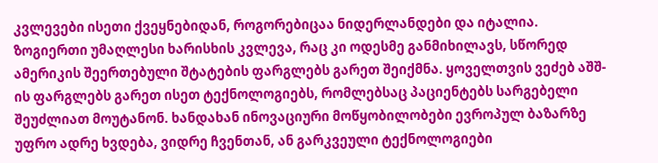კვლევები ისეთი ქვეყნებიდან, როგორებიცაა ნიდერლანდები და იტალია. ზოგიერთი უმაღლესი ხარისხის კვლევა, რაც კი ოდესმე განმიხილავს, სწორედ ამერიკის შეერთებული შტატების ფარგლებს გარეთ შეიქმნა. ყოველთვის ვეძებ აშშ-ის ფარგლებს გარეთ ისეთ ტექნოლოგიებს, რომლებსაც პაციენტებს სარგებელი შეუძლიათ მოუტანონ. ხანდახან ინოვაციური მოწყობილობები ევროპულ ბაზარზე უფრო ადრე ხვდება, ვიდრე ჩვენთან, ან გარკვეული ტექნოლოგიები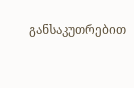განსაკუთრებით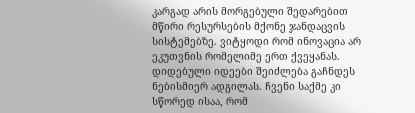კარგად არის მორგებული შედარებით მწირი რესურსების მქონე ჯანდაცვის სისტემებზე. ვიტყოდი რომ ინოვაცია არ ეკუთვნის რომელიმე ერთ ქვეყანას. დიდებული იდეები შეიძლება გაჩნდეს ნებისმიერ ადგილას. ჩვენი საქმე კი სწორედ ისაა, რომ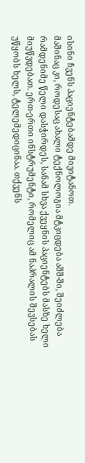ისინი ჩვენს პაციენტებამდე მივიტანოთ.
მაშინაც კი, როდესაც ახალი ტექნოლოგია მტკიცდება აშშ-ში, შეიძლება რამდენიმე წელი დასჭირდეს, სანამ სხვა ქვეყნის პაციენტებს მასზე ხელი მიუწვდებათ. ერთ-ერთი ინსტრუმენტი, რომელიც ამ ნაპრალის შევსებას უწყობს ხელს, ტელემედიცინაა. თქვენს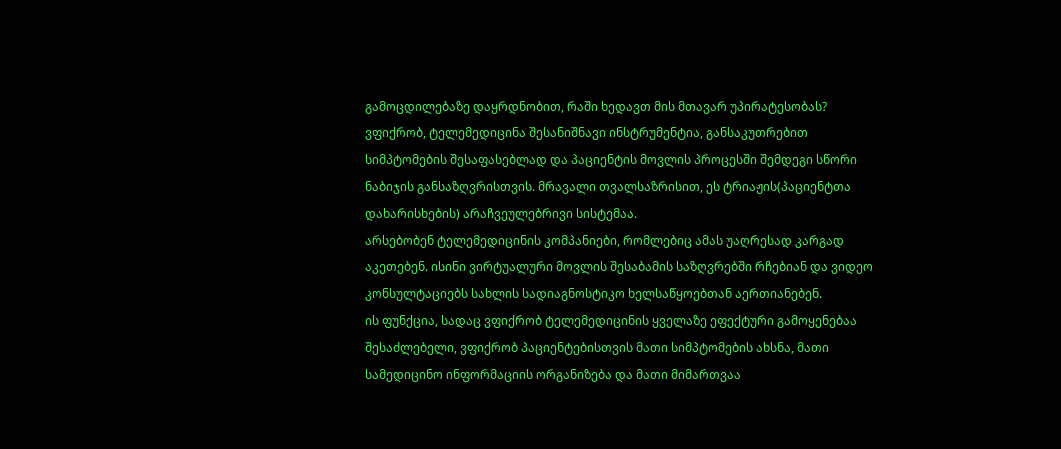გამოცდილებაზე დაყრდნობით, რაში ხედავთ მის მთავარ უპირატესობას?
ვფიქრობ, ტელემედიცინა შესანიშნავი ინსტრუმენტია, განსაკუთრებით სიმპტომების შესაფასებლად და პაციენტის მოვლის პროცესში შემდეგი სწორი ნაბიჯის განსაზღვრისთვის. მრავალი თვალსაზრისით, ეს ტრიაჟის(პაციენტთა დახარისხების) არაჩვეულებრივი სისტემაა.
არსებობენ ტელემედიცინის კომპანიები, რომლებიც ამას უაღრესად კარგად აკეთებენ. ისინი ვირტუალური მოვლის შესაბამის საზღვრებში რჩებიან და ვიდეო კონსულტაციებს სახლის სადიაგნოსტიკო ხელსაწყოებთან აერთიანებენ.
ის ფუნქცია, სადაც ვფიქრობ ტელემედიცინის ყველაზე ეფექტური გამოყენებაა შესაძლებელი, ვფიქრობ პაციენტებისთვის მათი სიმპტომების ახსნა, მათი სამედიცინო ინფორმაციის ორგანიზება და მათი მიმართვაა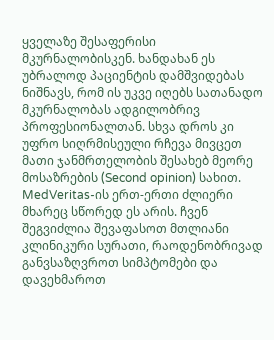ყველაზე შესაფერისი მკურნალობისკენ. ხანდახან ეს უბრალოდ პაციენტის დამშვიდებას ნიშნავს, რომ ის უკვე იღებს სათანადო მკურნალობას ადგილობრივ პროფესიონალთან. სხვა დროს კი უფრო სიღრმისეული რჩევა მივცეთ მათი ჯანმრთელობის შესახებ მეორე მოსაზრების (Second opinion) სახით.
MedVeritas-ის ერთ-ერთი ძლიერი მხარეც სწორედ ეს არის. ჩვენ შეგვიძლია შევაფასოთ მთლიანი კლინიკური სურათი, რაოდენობრივად განვსაზღვროთ სიმპტომები და დავეხმაროთ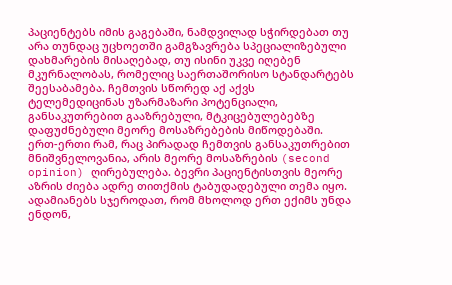პაციენტებს იმის გაგებაში, ნამდვილად სჭირდებათ თუ არა თუნდაც უცხოეთში გამგზავრება სპეციალიზებული დახმარების მისაღებად, თუ ისინი უკვე იღებენ მკურნალობას, რომელიც საერთაშორისო სტანდარტებს შეესაბამება. ჩემთვის სწორედ აქ აქვს ტელემედიცინას უზარმაზარი პოტენციალი, განსაკუთრებით გააზრებული, მტკიცებულებებზე დაფუძნებული მეორე მოსაზრებების მიწოდებაში.
ერთ-ერთი რამ, რაც პირადად ჩემთვის განსაკუთრებით მნიშვნელოვანია, არის მეორე მოსაზრების (second opinion) ღირებულება. ბევრი პაციენტისთვის მეორე აზრის ძიება ადრე თითქმის ტაბუდადებული თემა იყო. ადამიანებს სჯეროდათ, რომ მხოლოდ ერთ ექიმს უნდა ენდონ,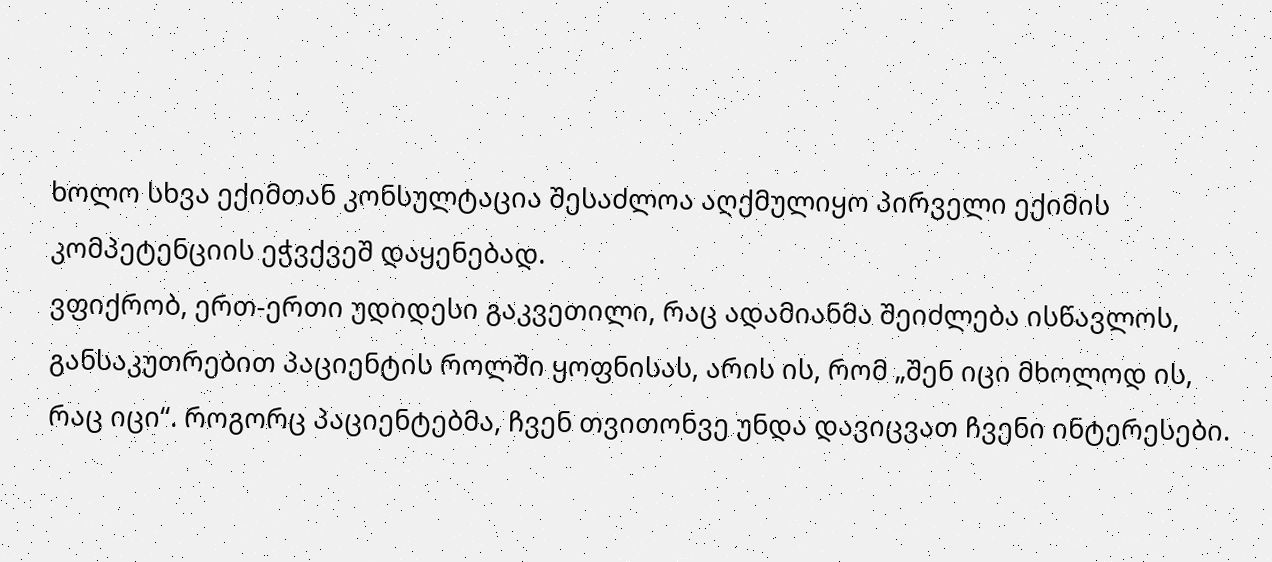ხოლო სხვა ექიმთან კონსულტაცია შესაძლოა აღქმულიყო პირველი ექიმის კომპეტენციის ეჭვქვეშ დაყენებად.
ვფიქრობ, ერთ-ერთი უდიდესი გაკვეთილი, რაც ადამიანმა შეიძლება ისწავლოს, განსაკუთრებით პაციენტის როლში ყოფნისას, არის ის, რომ „შენ იცი მხოლოდ ის, რაც იცი“. როგორც პაციენტებმა, ჩვენ თვითონვე უნდა დავიცვათ ჩვენი ინტერესები.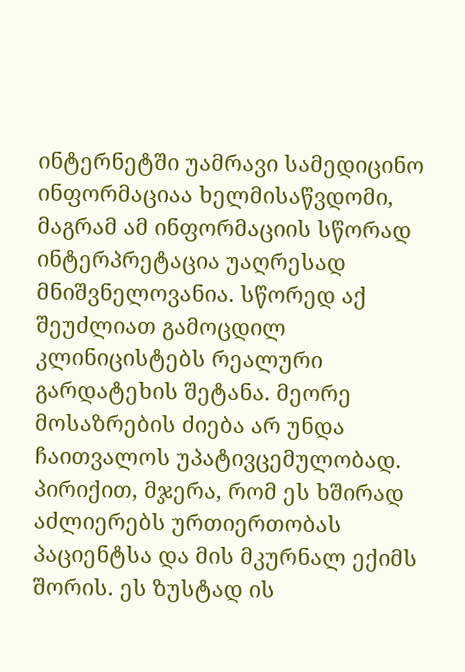ინტერნეტში უამრავი სამედიცინო ინფორმაციაა ხელმისაწვდომი, მაგრამ ამ ინფორმაციის სწორად ინტერპრეტაცია უაღრესად მნიშვნელოვანია. სწორედ აქ შეუძლიათ გამოცდილ კლინიცისტებს რეალური გარდატეხის შეტანა. მეორე მოსაზრების ძიება არ უნდა ჩაითვალოს უპატივცემულობად. პირიქით, მჯერა, რომ ეს ხშირად აძლიერებს ურთიერთობას პაციენტსა და მის მკურნალ ექიმს შორის. ეს ზუსტად ის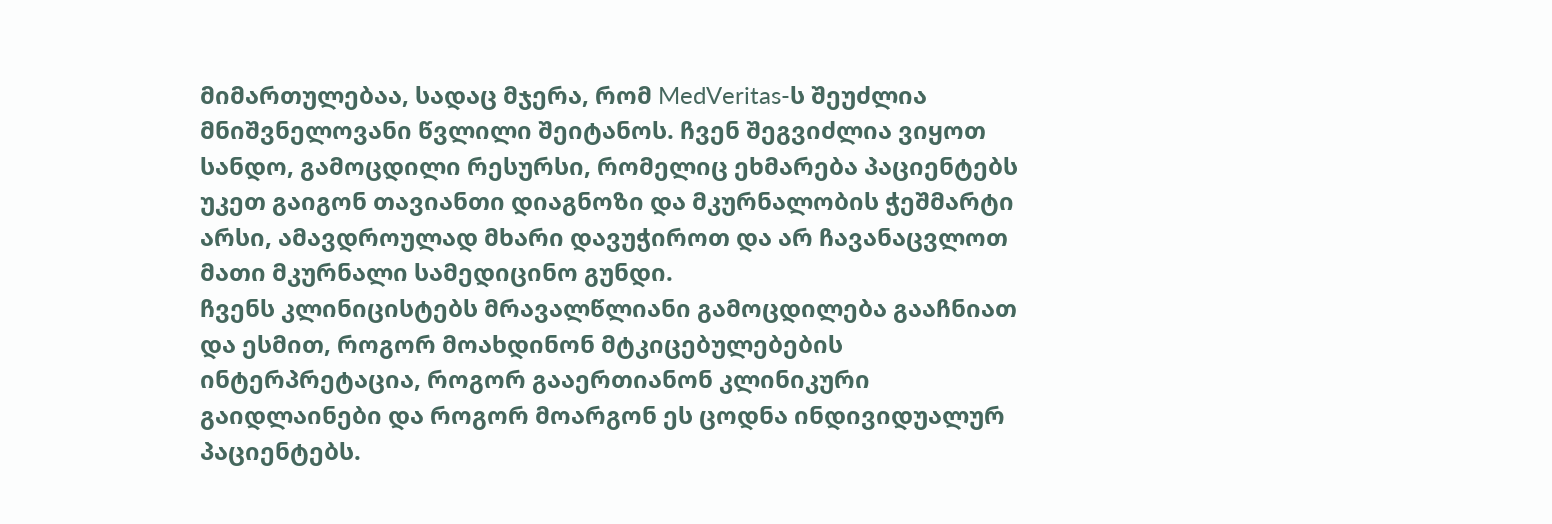მიმართულებაა, სადაც მჯერა, რომ MedVeritas-ს შეუძლია მნიშვნელოვანი წვლილი შეიტანოს. ჩვენ შეგვიძლია ვიყოთ სანდო, გამოცდილი რესურსი, რომელიც ეხმარება პაციენტებს უკეთ გაიგონ თავიანთი დიაგნოზი და მკურნალობის ჭეშმარტი არსი, ამავდროულად მხარი დავუჭიროთ და არ ჩავანაცვლოთ მათი მკურნალი სამედიცინო გუნდი.
ჩვენს კლინიცისტებს მრავალწლიანი გამოცდილება გააჩნიათ და ესმით, როგორ მოახდინონ მტკიცებულებების ინტერპრეტაცია, როგორ გააერთიანონ კლინიკური გაიდლაინები და როგორ მოარგონ ეს ცოდნა ინდივიდუალურ პაციენტებს.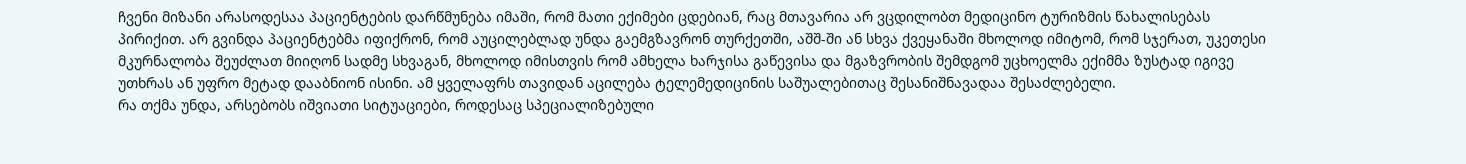ჩვენი მიზანი არასოდესაა პაციენტების დარწმუნება იმაში, რომ მათი ექიმები ცდებიან, რაც მთავარია არ ვცდილობთ მედიცინო ტურიზმის წახალისებას პირიქით. არ გვინდა პაციენტებმა იფიქრონ, რომ აუცილებლად უნდა გაემგზავრონ თურქეთში, აშშ-ში ან სხვა ქვეყანაში მხოლოდ იმიტომ, რომ სჯერათ, უკეთესი მკურნალობა შეუძლათ მიიღონ სადმე სხვაგან, მხოლოდ იმისთვის რომ ამხელა ხარჯისა გაწევისა და მგაზვრობის შემდგომ უცხოელმა ექიმმა ზუსტად იგივე უთხრას ან უფრო მეტად დააბნიონ ისინი. ამ ყველაფრს თავიდან აცილება ტელემედიცინის საშუალებითაც შესანიშნავადაა შესაძლებელი.
რა თქმა უნდა, არსებობს იშვიათი სიტუაციები, როდესაც სპეციალიზებული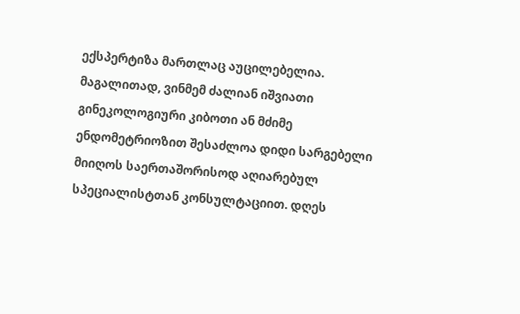ექსპერტიზა მართლაც აუცილებელია. მაგალითად, ვინმემ ძალიან იშვიათი გინეკოლოგიური კიბოთი ან მძიმე ენდომეტრიოზით შესაძლოა დიდი სარგებელი მიიღოს საერთაშორისოდ აღიარებულ სპეციალისტთან კონსულტაციით. დღეს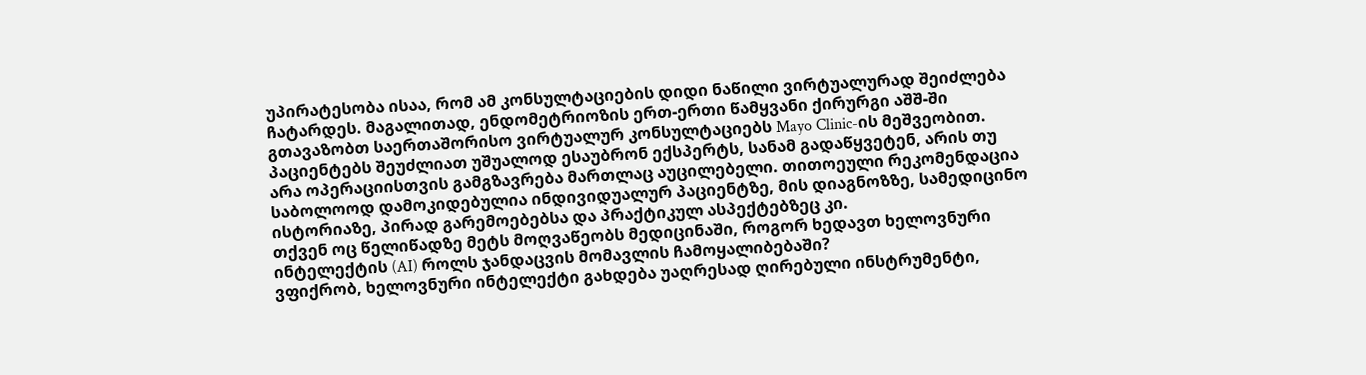უპირატესობა ისაა, რომ ამ კონსულტაციების დიდი ნაწილი ვირტუალურად შეიძლება ჩატარდეს. მაგალითად, ენდომეტრიოზის ერთ-ერთი წამყვანი ქირურგი აშშ-ში გთავაზობთ საერთაშორისო ვირტუალურ კონსულტაციებს Mayo Clinic-ის მეშვეობით. პაციენტებს შეუძლიათ უშუალოდ ესაუბრონ ექსპერტს, სანამ გადაწყვეტენ, არის თუ არა ოპერაციისთვის გამგზავრება მართლაც აუცილებელი. თითოეული რეკომენდაცია საბოლოოდ დამოკიდებულია ინდივიდუალურ პაციენტზე, მის დიაგნოზზე, სამედიცინო ისტორიაზე, პირად გარემოებებსა და პრაქტიკულ ასპექტებზეც კი.
თქვენ ოც წელიწადზე მეტს მოღვაწეობს მედიცინაში, როგორ ხედავთ ხელოვნური ინტელექტის (AI) როლს ჯანდაცვის მომავლის ჩამოყალიბებაში?
ვფიქრობ, ხელოვნური ინტელექტი გახდება უაღრესად ღირებული ინსტრუმენტი,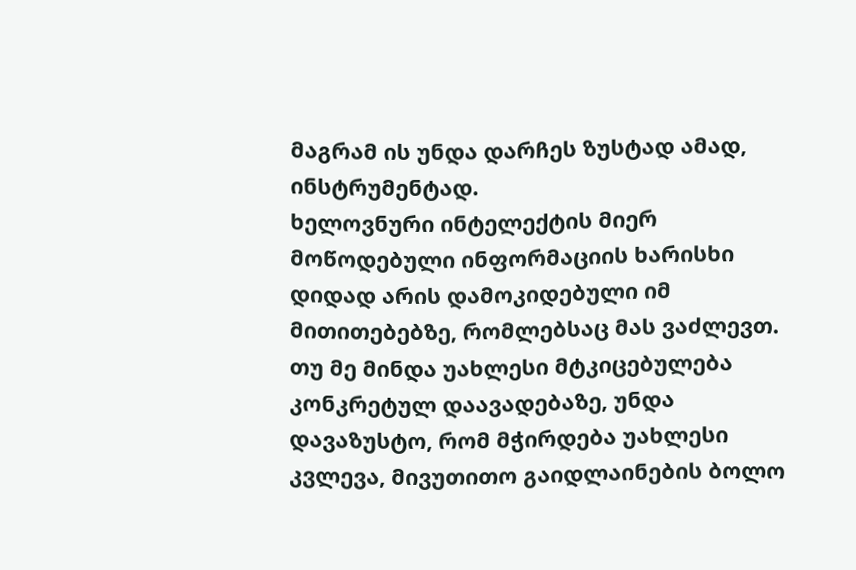მაგრამ ის უნდა დარჩეს ზუსტად ამად, ინსტრუმენტად.
ხელოვნური ინტელექტის მიერ მოწოდებული ინფორმაციის ხარისხი დიდად არის დამოკიდებული იმ მითითებებზე, რომლებსაც მას ვაძლევთ. თუ მე მინდა უახლესი მტკიცებულება კონკრეტულ დაავადებაზე, უნდა დავაზუსტო, რომ მჭირდება უახლესი კვლევა, მივუთითო გაიდლაინების ბოლო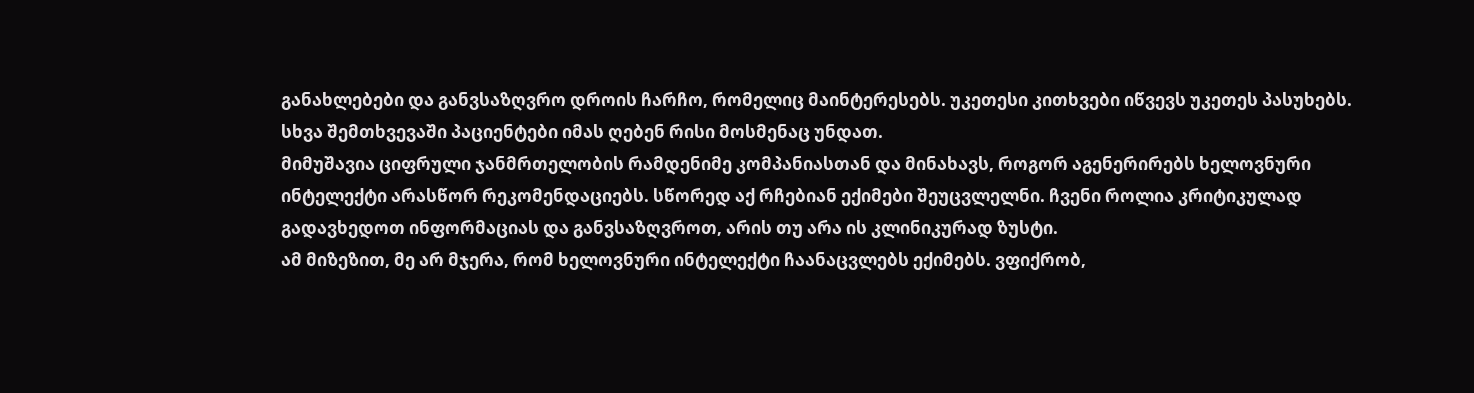განახლებები და განვსაზღვრო დროის ჩარჩო, რომელიც მაინტერესებს. უკეთესი კითხვები იწვევს უკეთეს პასუხებს. სხვა შემთხვევაში პაციენტები იმას ღებენ რისი მოსმენაც უნდათ.
მიმუშავია ციფრული ჯანმრთელობის რამდენიმე კომპანიასთან და მინახავს, როგორ აგენერირებს ხელოვნური ინტელექტი არასწორ რეკომენდაციებს. სწორედ აქ რჩებიან ექიმები შეუცვლელნი. ჩვენი როლია კრიტიკულად გადავხედოთ ინფორმაციას და განვსაზღვროთ, არის თუ არა ის კლინიკურად ზუსტი.
ამ მიზეზით, მე არ მჯერა, რომ ხელოვნური ინტელექტი ჩაანაცვლებს ექიმებს. ვფიქრობ,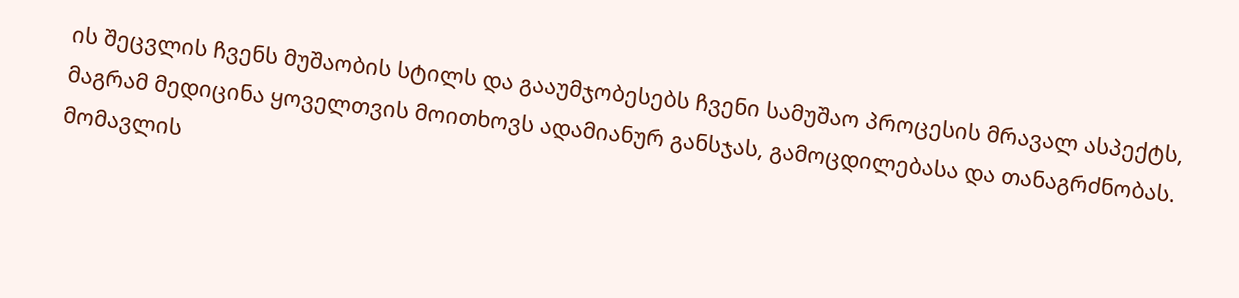ის შეცვლის ჩვენს მუშაობის სტილს და გააუმჯობესებს ჩვენი სამუშაო პროცესის მრავალ ასპექტს, მაგრამ მედიცინა ყოველთვის მოითხოვს ადამიანურ განსჯას, გამოცდილებასა და თანაგრძნობას.
მომავლის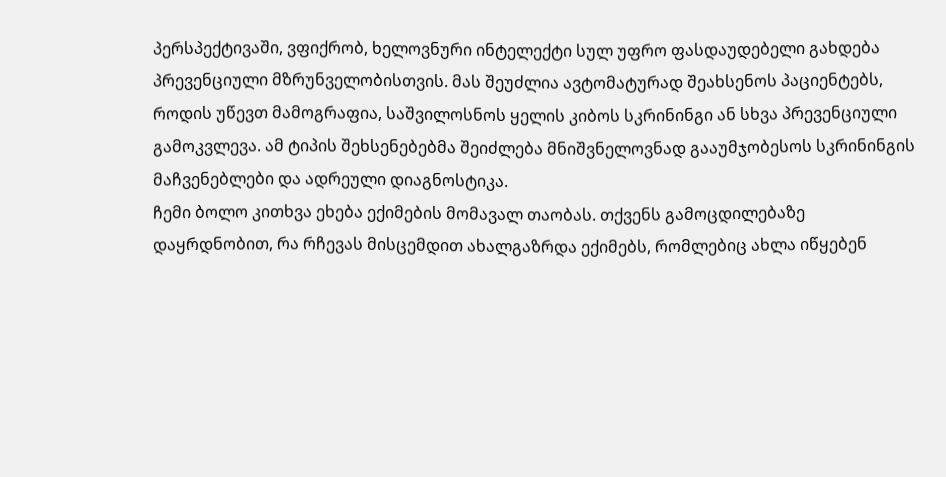პერსპექტივაში, ვფიქრობ, ხელოვნური ინტელექტი სულ უფრო ფასდაუდებელი გახდება პრევენციული მზრუნველობისთვის. მას შეუძლია ავტომატურად შეახსენოს პაციენტებს, როდის უწევთ მამოგრაფია, საშვილოსნოს ყელის კიბოს სკრინინგი ან სხვა პრევენციული გამოკვლევა. ამ ტიპის შეხსენებებმა შეიძლება მნიშვნელოვნად გააუმჯობესოს სკრინინგის მაჩვენებლები და ადრეული დიაგნოსტიკა.
ჩემი ბოლო კითხვა ეხება ექიმების მომავალ თაობას. თქვენს გამოცდილებაზე დაყრდნობით, რა რჩევას მისცემდით ახალგაზრდა ექიმებს, რომლებიც ახლა იწყებენ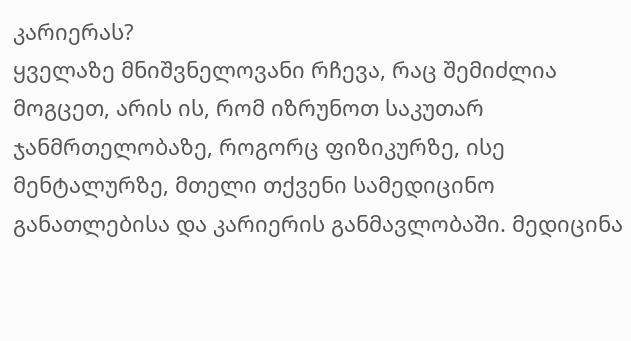კარიერას?
ყველაზე მნიშვნელოვანი რჩევა, რაც შემიძლია მოგცეთ, არის ის, რომ იზრუნოთ საკუთარ ჯანმრთელობაზე, როგორც ფიზიკურზე, ისე მენტალურზე, მთელი თქვენი სამედიცინო განათლებისა და კარიერის განმავლობაში. მედიცინა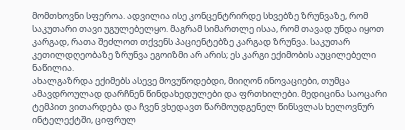მომთხოვნი სფეროა. ადვილია ისე კონცენტრირდე სხვებზე ზრუნვაზე, რომ საკუთარი თავი უგულებელყო. მაგრამ სიმართლე ისაა, რომ თავად უნდა იყოთ კარგად, რათა შეძლოთ თქვენს პაციენტებზე კარგად ზრუნვა. საკუთარ კეთილდღეობაზე ზრუნვა ეგოიზმი არ არის; ეს კარგი ექიმობის აუცილებელი ნაწილია.
ახალგაზრდა ექიმებს ასევე მოვუწოდებდი, მიიღონ ინოვაციები, თუმცა ამავდროულად დარჩნენ წინდახედულები და ფრთხილები. მედიცინა საოცარი ტემპით ვითარდება და ჩვენ ვხედავთ წარმოუდგენელ წინსვლას ხელოვნურ ინტელექტში, ციფრულ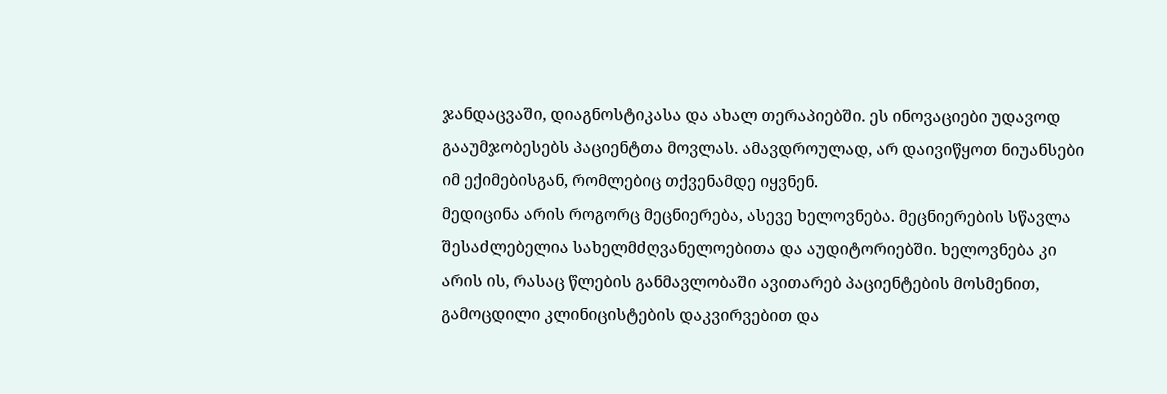ჯანდაცვაში, დიაგნოსტიკასა და ახალ თერაპიებში. ეს ინოვაციები უდავოდ გააუმჯობესებს პაციენტთა მოვლას. ამავდროულად, არ დაივიწყოთ ნიუანსები იმ ექიმებისგან, რომლებიც თქვენამდე იყვნენ.
მედიცინა არის როგორც მეცნიერება, ასევე ხელოვნება. მეცნიერების სწავლა შესაძლებელია სახელმძღვანელოებითა და აუდიტორიებში. ხელოვნება კი არის ის, რასაც წლების განმავლობაში ავითარებ პაციენტების მოსმენით, გამოცდილი კლინიცისტების დაკვირვებით და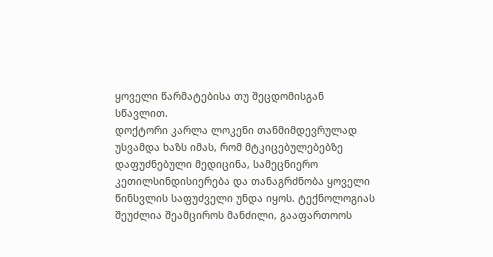ყოველი წარმატებისა თუ შეცდომისგან სწავლით.
დოქტორი კარლა ლოკენი თანმიმდევრულად უსვამდა ხაზს იმას, რომ მტკიცებულებებზე დაფუძნებული მედიცინა, სამეცნიერო კეთილსინდისიერება და თანაგრძნობა ყოველი წინსვლის საფუძველი უნდა იყოს. ტექნოლოგიას შეუძლია შეამციროს მანძილი, გააფართოოს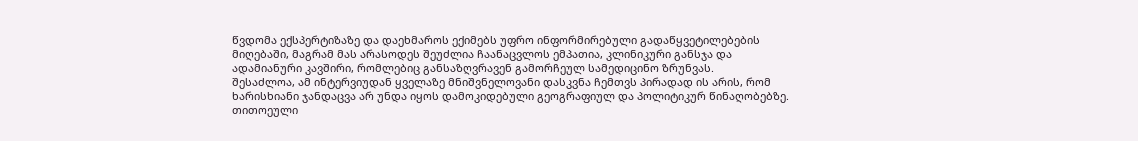წვდომა ექსპერტიზაზე და დაეხმაროს ექიმებს უფრო ინფორმირებული გადაწყვეტილებების მიღებაში, მაგრამ მას არასოდეს შეუძლია ჩაანაცვლოს ემპათია, კლინიკური განსჯა და ადამიანური კავშირი, რომლებიც განსაზღვრავენ გამორჩეულ სამედიცინო ზრუნვას.
შესაძლოა, ამ ინტერვიუდან ყველაზე მნიშვნელოვანი დასკვნა ჩემთვს პირადად ის არის, რომ ხარისხიანი ჯანდაცვა არ უნდა იყოს დამოკიდებული გეოგრაფიულ და პოლიტიკურ წინაღობებზე. თითოეული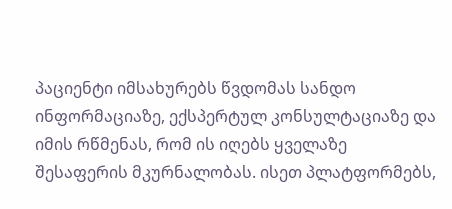პაციენტი იმსახურებს წვდომას სანდო ინფორმაციაზე, ექსპერტულ კონსულტაციაზე და იმის რწმენას, რომ ის იღებს ყველაზე შესაფერის მკურნალობას. ისეთ პლატფორმებს,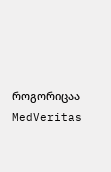როგორიცაა MedVeritas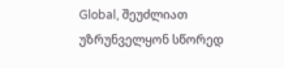Global, შეუძლიათ უზრუნველყონ სწორედ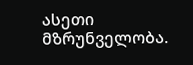ასეთი მზრუნველობა.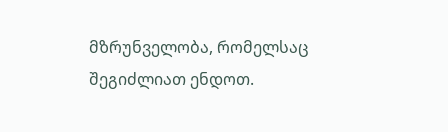მზრუნველობა, რომელსაც შეგიძლიათ ენდოთ.